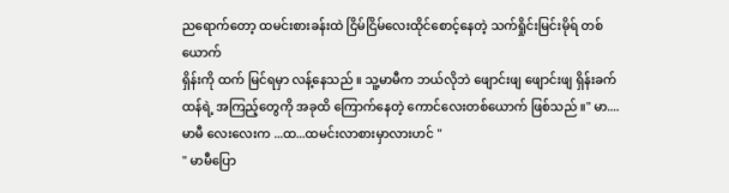ညရောက်တော့ ထမင်းစားခန်းထဲ ငြိမ်ငြိမ်လေးထိုင်စောင့်နေတဲ့ သက်ရှိုင်းမြင်းမိုရ် တစ်ယောက်
ရှိန်းကို ထက် မြင်ရမှာ လန့်နေသည် ။ သူ့မာမီက ဘယ်လိုဘဲ ဖျောင်းဖျ ဖျောင်းဖျ ရှိန်းခက်ထန်ရဲ့ အကြည့်တွေကို အခုထိ ကြောက်နေတဲ့ ကောင်လေးတစ်ယောက် ဖြစ်သည် ။" မာ....မာမီ လေးလေးက ...ထ...ထမင်းလာစားမှာလားဟင် "
" မာမီပြော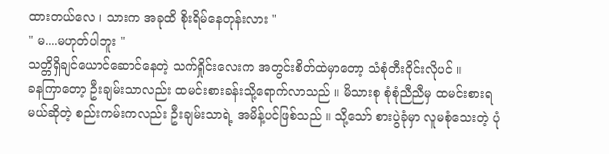ထားတယ်လေ ၊ သားက အခုထိ စိုးရိမ်နေတုန်းလား "
" မ....မဟုတ်ပါဘူး "
သတ္တိရှိချင်ယောင်ဆောင်နေတဲ့ သက်ရှိုင်းလေးက အတွင်းစိတ်ထဲမှာတော့ သံစုံတီးဝိုင်းလိုပင် ။
ခနကြာတော့ ဦးချမ်းသာလည်း ထမင်းစားခန်းသို့ရောက်လာသည် ။ မိသားစု စုံစုံညီညီမှ ထမင်းစားရမယ်ဆိုတဲ့ စည်းကမ်းကလည်း ဦးချမ်းသာရဲ့ အမိန့်ပင်ဖြစ်သည် ။ သို့သော် စားပွဲခုံမှာ လူမစုံသေးတဲ့ ပုံ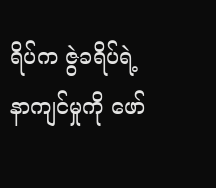ရိပ်က ဇွဲခရိပ်ရဲ့ နာကျင်မှုကို ဖော်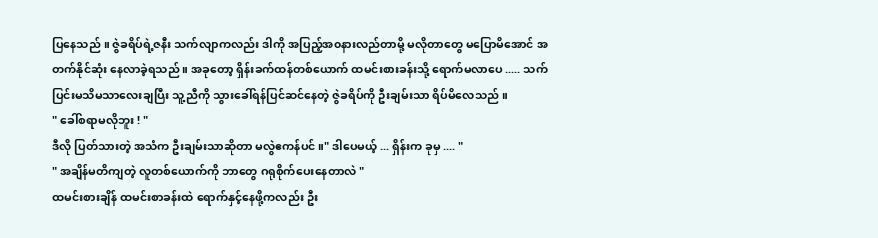ပြနေသည် ။ ဇွဲခရိပ်ရဲ့ဇနီး သက်လျာကလည်း ဒါကို အပြည့်အ၀နားလည်တာမို့ မလိုတာတွေ မပြောမိအောင် အတက်နိုင်ဆုံး နေလာခဲ့ရသည် ။ အခုတော့ ရှိန်းခက်ထန်တစ်ယောက် ထမင်းစားခန်းသို့ ရောက်မလာပေ ..... သက်ပြင်းမသိမသာလေးချပြီး သူ့ညီကို သွားခေါ်ရန်ပြင်ဆင်နေတဲ့ ဇွဲခရိပ်ကို ဦးချမ်းသာ ရိပ်မိလေသည် ။
" ခေါ်စရာမလိုဘူး ! "
ဒီလို ပြတ်သားတဲ့ အသံက ဦးချမ်းသာဆိုတာ မလွဲဧကန်ပင် ။" ဒါပေမယ့် ... ရှိန်းက ခုမှ .... "
" အချိန်မတိကျတဲ့ လူတစ်ယောက်ကို ဘာတွေ ဂရုစိုက်ပေးနေတာလဲ "
ထမင်းစားချိန် ထမင်းစာခန်းထဲ ရောက်နှင့်နေဖို့ကလည်း ဦး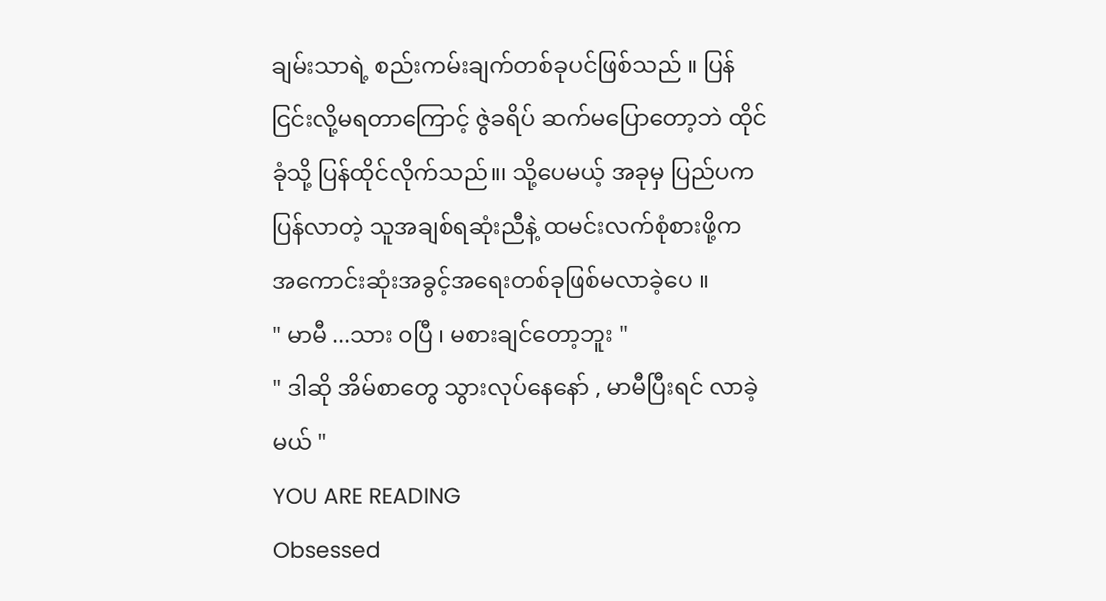ချမ်းသာရဲ့ စည်းကမ်းချက်တစ်ခုပင်ဖြစ်သည် ။ ပြန်ငြင်းလို့မရတာကြောင့် ဇွဲခရိပ် ဆက်မပြောတော့ဘဲ ထိုင်ခုံသို့ ပြန်ထိုင်လိုက်သည်။၊ သို့ပေမယ့် အခုမှ ပြည်ပက ပြန်လာတဲ့ သူအချစ်ရဆုံးညီနဲ့ ထမင်းလက်စုံစားဖို့က အကောင်းဆုံးအခွင့်အရေးတစ်ခုဖြစ်မလာခဲ့ပေ ။
" မာမီ ...သား ၀ပြီ ၊ မစားချင်တော့ဘူး "
" ဒါဆို အိမ်စာတွေ သွားလုပ်နေနော် , မာမီပြီးရင် လာခဲ့မယ် "
YOU ARE READING
Obsessed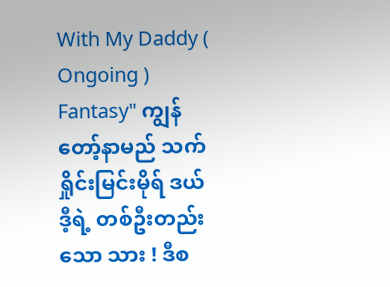With My Daddy ( Ongoing )
Fantasy" ကျွန်တော့်နာမည် သက်ရှိုင်းမြင်းမိုရ် ဒယ်ဒီ့ရဲ့ တစ်ဦးတည်းသော သား ! ဒီစ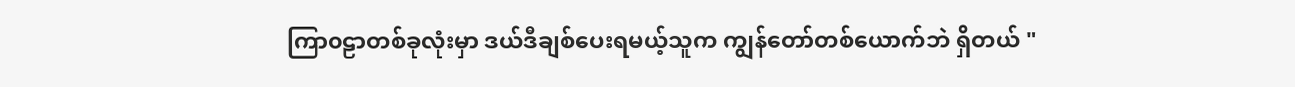ကြာ၀ဠာတစ်ခုလုံးမှာ ဒယ်ဒီချစ်ပေးရမယ့်သူက ကျွန်တော်တစ်ယောက်ဘဲ ရှိတယ် "